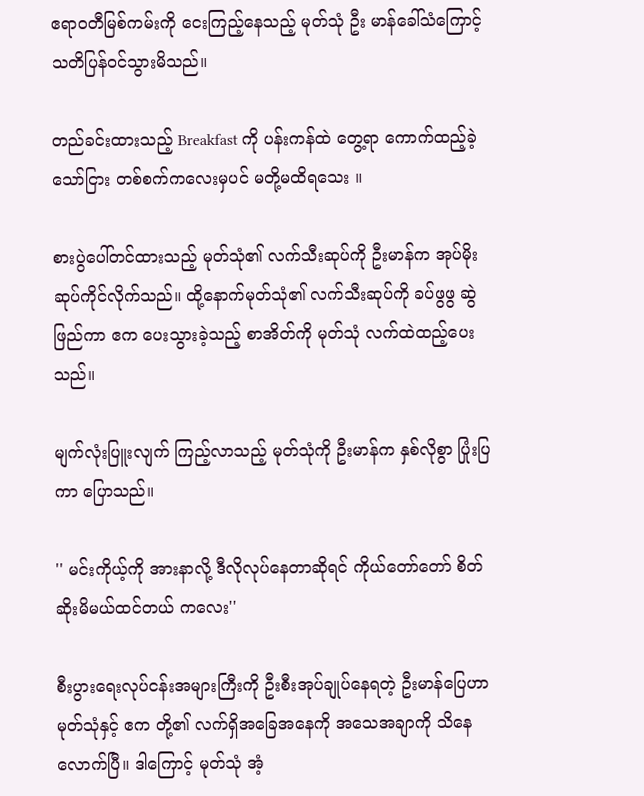ဧရာဝတီမြစ်ကမ်းကို ငေးကြည့်နေသည့် မုတ်သုံ ဦး မာန်ခေါ်သံကြောင့် သတိပြန်ဝင်သွားမိသည်။

တည်ခင်းထားသည့် Breakfast ကို ပန်းကန်ထဲ တွေ့ရာ ကောက်ထည့်ခဲ့သော်ငြား တစ်စက်ကလေးမှပင် မတို့မထိရသေး ။

စားပွဲပေါ်တင်ထားသည့် မုတ်သုံ၏ လက်သီးဆုပ်ကို ဦးမာန်က အုပ်မိုးဆုပ်ကိုင်လိုက်သည်။ ထို့နောက်မုတ်သုံ၏ လက်သီးဆုပ်ကို ခပ်ဖွဖွ ဆွဲဖြည်ကာ ဧက ပေးသွားခဲ့သည့် စာအိတ်ကို မုတ်သုံ လက်ထဲထည့်ပေးသည်။

မျက်လုံးပြူးလျက် ကြည့်လာသည့် မုတ်သုံကို ဦးမာန်က နှစ်လိုစွာ ပြုံးပြကာ ပြောသည်။

'' မင်းကိုယ့်ကို အားနာလို့ ဒီလိုလုပ်နေတာဆိုရင် ကိုယ်တော်တော် စိတ်ဆိုးမိမယ်ထင်တယ် ကလေး''

စီးပွားရေးလုပ်ငန်းအများကြီးကို ဦးစီးအုပ်ချုပ်နေရတဲ့ ဦးမာန်ပြေဟာ မုတ်သုံနှင့် ဧက တို့၏ လက်ရှိအခြေအနေကို အသေအချာကို သိနေလောက်ပြီ။ ဒါကြောင့် မုတ်သုံ အံ့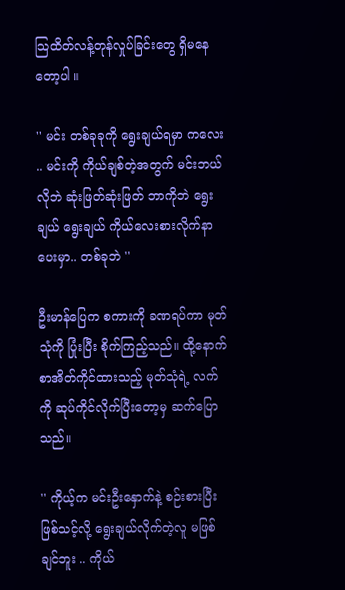သြထိတ်လန့်တုန်လှုပ်ခြင်းတွေ ရှိမနေတော့ပါ ။

'' မင်း တစ်ခုခုကို ရွေးချယ်ရမှာ ကလေး .. မင်းကို ကိုယ်ချစ်တဲ့အတွက် မင်းဘယ်လိုဘဲ ဆုံးဖြတ်ဆုံးဖြတ် ဘာကိုဘဲ ရွေးချယ် ရွေးချယ် ကိုယ်လေးစားလိုက်နာပေးမှာ.. တစ်ခုဘဲ ''

ဦးမာန်ပြေက စကားကို ခဏရပ်ကာ မုတ်သုံကို ပြုံးပြီး စိုက်ကြည့်သည်။ ထို့နောက် စာအိတ်ကိုင်ထားသည့် မုတ်သုံရဲ့ လက်ကို ဆုပ်ကိုင်လိုက်ပြီးတော့မှ ဆက်ပြောသည်။

'' ကိုယ့်က မင်းဦးနှောက်နဲ့ စဉ်းစားပြီး ဖြစ်သင့်လို့ ရွေးချယ်လိုက်တဲ့လူ မဖြစ်ချင်ဘူး .. ကိုယ်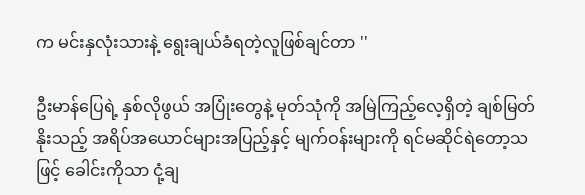က မင်းနှလုံးသားနဲ့ ရွေးချယ်ခံရတဲ့လူဖြစ်ချင်တာ ''

ဦးမာန်ပြေရဲ့ နှစ်လိုဖွယ် အပြုံးတွေနဲ့ မုတ်သုံကို အမြဲကြည့်လေ့ရှိတဲ့ ချစ်မြတ်နိုးသည့် အရိပ်အယောင်များအပြည့်နှင့် မျက်ဝန်းများကို ရင်မဆိုင်ရဲတော့သဖြင့် ခေါင်းကိုသာ ငုံ့ချ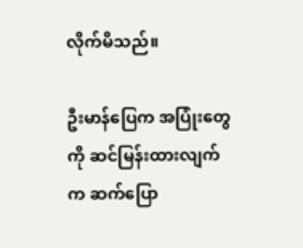လိုက်မိသည်။

ဦးမာန်ပြေက အပြုံးတွေကို ဆင်မြန်းထားလျက်က ဆက်ပြော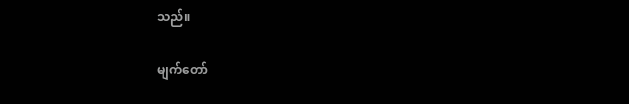သည်။

မျက်တော်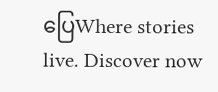ပြေWhere stories live. Discover now